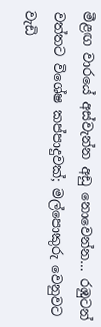මීළඟ වාරයේ අස්වැන්න අඩු නොවෙන්න… රඹුටන් වත්තට විශේෂ කප්පාදුවක්; මල්පොකුරු වෙනුවට වැඩි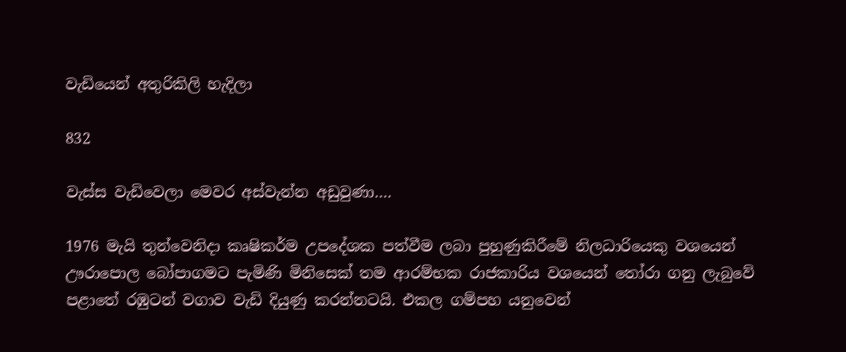වැඩියෙන් අතුරිකිලි හැදිලා

832

වැස්ස වැඩිවෙලා මෙවර අස්වැන්න අඩුවුණා….

1976 මැයි තුන්වෙනිදා කෘෂිකර්ම උපදේශක පත්වීම ලබා පුහුණුකිරීමේ නිලධාරියෙකු වශයෙන් ඌරාපොල බෝපාගමට පැමිණි මිනිසෙක් තම ආරම්භක රාජකාරිය වශයෙන් තෝරා ගනු ලැබුවේ පළාතේ රඹුටන් වගාව වැඩි දියුණු කරන්නටයි. එකල ගම්පහ යනුවෙන්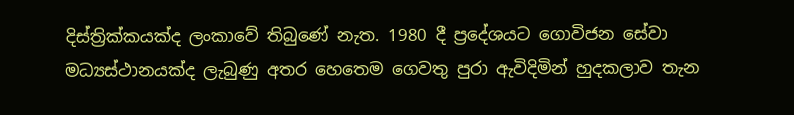දිස්ත්‍රික්කයක්ද ලංකාවේ තිබුණේ නැත. 1980 දී ප්‍රදේශයට ගොවිජන සේවා මධ්‍යස්ථානයක්ද ලැබුණු අතර හෙතෙම ගෙවතු පුරා ඇවිදිමින් හුදකලාව තැන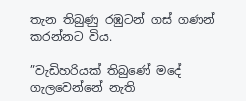තැන තිබුණු රඹුටන් ගස් ගණන් කරන්නට විය.

”වැඩිහරියක් තිබුණේ මදේ ගැලවෙන්නේ නැති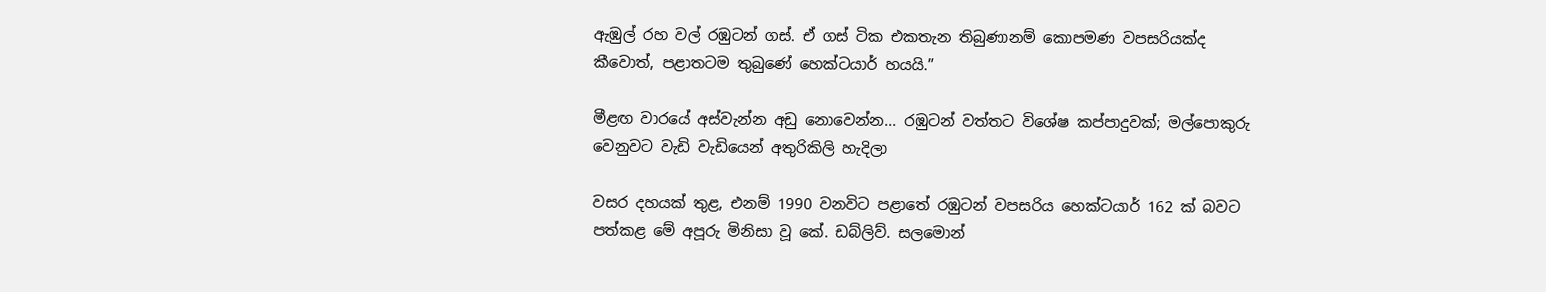ඇඹුල් රහ වල් රඹුටන් ගස්. ඒ ගස් ටික එකතැන තිබුණානම් කොපමණ වපසරියක්ද කීවොත්, පළාතටම තුබුණේ හෙක්ටයාර් හයයි.”

මීළඟ වාරයේ අස්වැන්න අඩු නොවෙන්න... රඹුටන් වත්තට විශේෂ කප්පාදුවක්; මල්පොකුරු වෙනුවට වැඩි වැඩියෙන් අතුරිකිලි හැදිලා

වසර දහයක් තුළ, එනම් 1990 වනවිට පළාතේ රඹුටන් වපසරිය හෙක්ටයාර් 162 ක් බවට පත්කළ මේ අපූරු මිනිසා වූ කේ. ඩබ්ලිව්. සලමොන්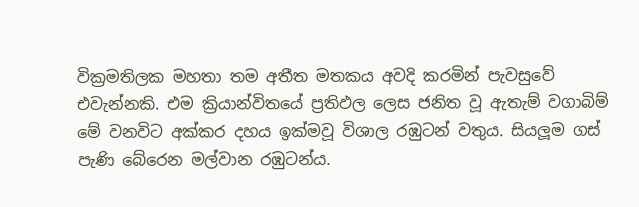වික්‍රමතිලක මහතා තම අතීත මතකය අවදි කරමින් පැවසුවේ එවැන්නකි. එම ක්‍රියාන්විතයේ ප්‍රතිඵල ලෙස ජනිත වූ ඇතැම් වගාබිම් මේ වනවිට අක්කර දහය ඉක්මවූ විශාල රඹුටන් වතුය. සියලූම ගස් පැණි බේරෙන මල්වාන රඹුටන්ය.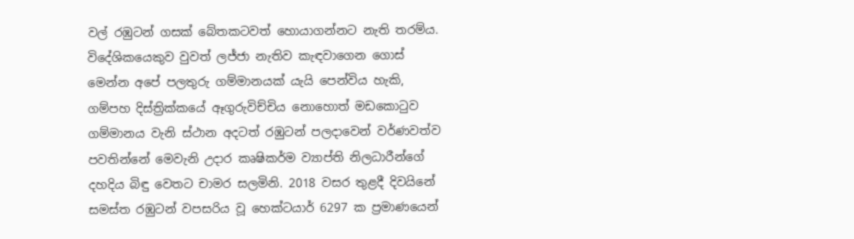වල් රඹුටන් ගසක් බේතකටවත් හොයාගන්නට නැති තරම්ය. විදේශිකයෙකුව වුවත් ලජ්ජා නැතිව කැඳවාගෙන ගොස් මෙන්න අපේ පලතුරු ගම්මානයක් යැයි පෙන්විය හැකි, ගම්පහ දිස්ත්‍රික්කයේ ඈගුරුවිච්චිය නොහොත් මඩකොටුව ගම්මානය වැනි ස්ථාන අදටත් රඹුටන් පලදාවෙන් වර්ණවත්ව පවතින්නේ මෙවැනි උදාර කෘෂිකර්ම ව්‍යාප්ති නිලධාරීන්ගේ දහදිය බිඳු වෙතට චාමර සලමිනි. 2018 වසර තුළදී දිවයිනේ සමස්ත රඹුටන් වපසරිය වූ හෙක්ටයාර් 6297 ක ප්‍රමාණයෙන්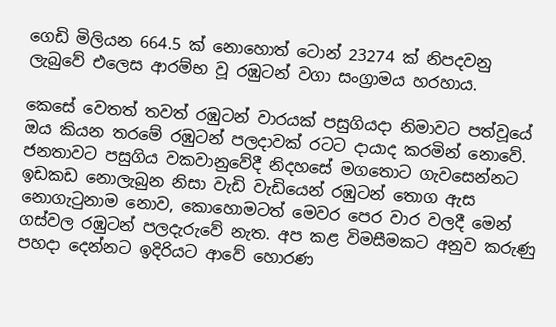ගෙඩි මිලියන 664.5 ක් නොහොත් ටොන් 23274 ක් නිපදවනු ලැබුවේ එලෙස ආරම්භ වූ රඹුටන් වගා සංග්‍රාමය හරහාය.

කෙසේ වෙතත් තවත් රඹුටන් වාරයක් පසුගියදා නිමාවට පත්වූයේ ඔය කියන තරමේ රඹුටන් පලදාවක් රටට දායාද කරමින් නොවේ. ජනතාවට පසුගිය වකවානුවේදී නිදහසේ මගතොට ගැවසෙන්නට ඉඩකඩ නොලැබුන නිසා වැඩි වැඩියෙන් රඹුටන් තොග ඇස නොගැටුනාම නොව, කොහොමටත් මෙවර පෙර වාර වලදී මෙන් ගස්වල රඹුටන් පලදැරුවේ නැත. අප කළ විමසීමකට අනුව කරුණු පහදා දෙන්නට ඉදිරියට ආවේ හොරණ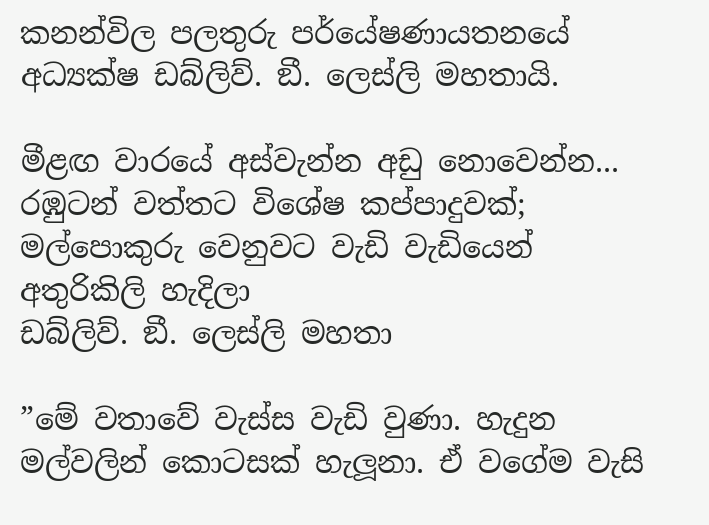කනන්විල පලතුරු පර්යේෂණායතනයේ අධ්‍යක්ෂ ඩබ්ලිව්. ඞී. ලෙස්ලි මහතායි.

මීළඟ වාරයේ අස්වැන්න අඩු නොවෙන්න... රඹුටන් වත්තට විශේෂ කප්පාදුවක්; මල්පොකුරු වෙනුවට වැඩි වැඩියෙන් අතුරිකිලි හැදිලා
ඩබ්ලිව්. ඞී. ලෙස්ලි මහතා

”මේ වතාවේ වැස්ස වැඩි වුණා. හැදුන මල්වලින් කොටසක් හැලූනා. ඒ වගේම වැසි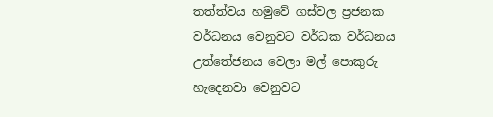තත්ත්වය හමුවේ ගස්වල ප්‍රජනක වර්ධනය වෙනුවට වර්ධක වර්ධනය උත්තේජනය වෙලා මල් පොකුරු හැදෙනවා වෙනුවට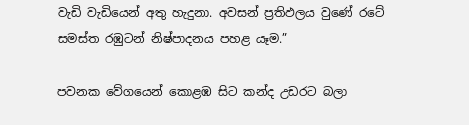වැඩි වැඩියෙන් අතු හැදුනා. අවසන් ප්‍රතිඵලය වුණේ රටේ සමස්ත රඹුටන් නිෂ්පාදනය පහළ යෑම.”

පවනක වේගයෙන් කොළඹ සිට කන්ද උඩරට බලා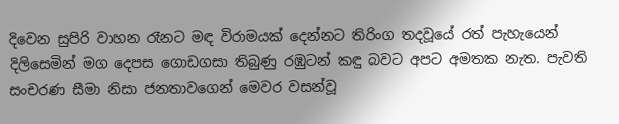දිවෙන සුපිරි වාහන රෑනට මඳ විරාමයක් දෙන්නට තිරිංග තදවූයේ රත් පැහැයෙන් දිලිසෙමින් මග දෙපස ගොඩගසා තිබුණු රඹුටන් කඳු බවට අපට අමතක නැත. පැවති සංචරණ සීමා නිසා ජනතාවගෙන් මෙවර වසන්වූ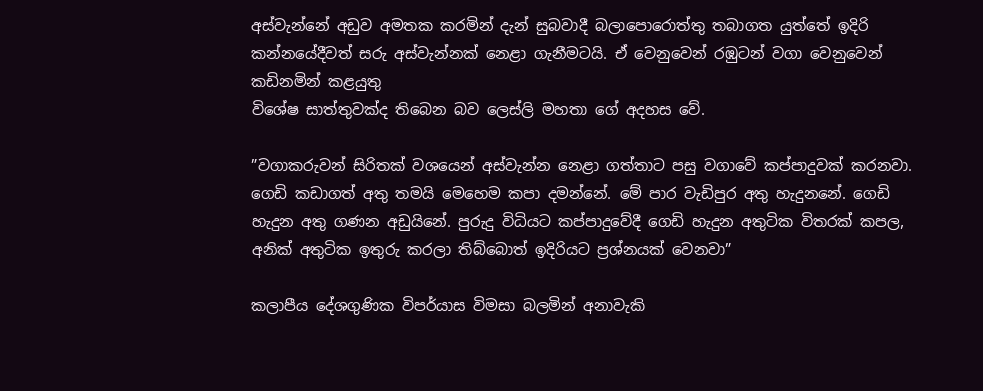අස්වැන්නේ අඩුව අමතක කරමින් දැන් සුබවාදී බලාපොරොත්තු තබාගත යුත්තේ ඉදිරි කන්නයේදීවත් සරු අස්වැන්නක් නෙළා ගැනීමටයි. ඒ වෙනුවෙන් රඹුටන් වගා වෙනුවෙන් කඩිනමින් කළයුතු
විශේෂ සාත්තුවක්ද තිබෙන බව ලෙස්ලි මහතා ගේ අදහස වේ.

”වගාකරුවන් සිරිතක් වශයෙන් අස්වැන්න නෙළා ගත්තාට පසු වගාවේ කප්පාදුවක් කරනවා. ගෙඩි කඩාගත් අතු තමයි මෙහෙම කපා දමන්නේ. මේ පාර වැඩිපුර අතු හැදුනනේ. ගෙඩි හැදුන අතු ගණන අඩුයිනේ. පුරුදු විධියට කප්පාදුවේදී ගෙඩි හැදුන අතුටික විතරක් කපල, අනික් අතුටික ඉතුරු කරලා තිබ්බොත් ඉදිරියට ප්‍රශ්නයක් වෙනවා”

කලාපීය දේශගුණික විපර්යාස විමසා බලමින් අනාවැකි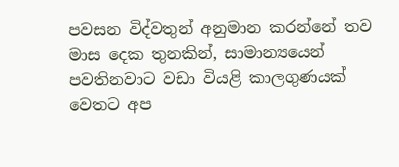පවසන විද්වතුන් අනුමාන කරන්නේ තව මාස දෙක තුනකින්, සාමාන්‍යයෙන් පවතිනවාට වඩා වියළි කාලගුණයක් වෙතට අප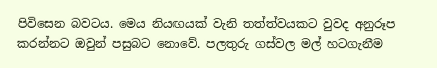පිවිසෙන බවටය. මෙය නියඟයක් වැනි තත්ත්වයකට වුවද අනුරූප කරන්නට ඔවුන් පසුබට නොවේ. පලතුරු ගස්වල මල් හටගැනීම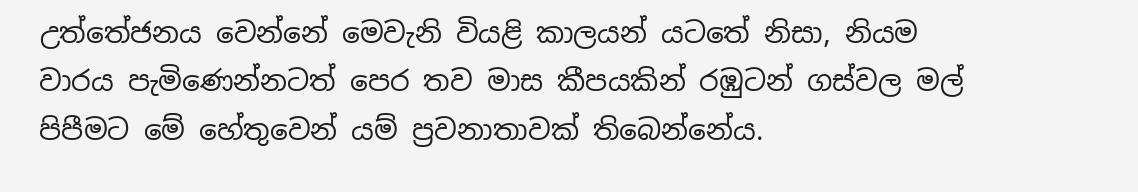උත්තේජනය වෙන්නේ මෙවැනි වියළි කාලයන් යටතේ නිසා, නියම වාරය පැමිණෙන්නටත් පෙර තව මාස කීපයකින් රඹුටන් ගස්වල මල් පිපීමට මේ හේතුවෙන් යම් ප්‍රවනාතාවක් තිබෙන්නේය.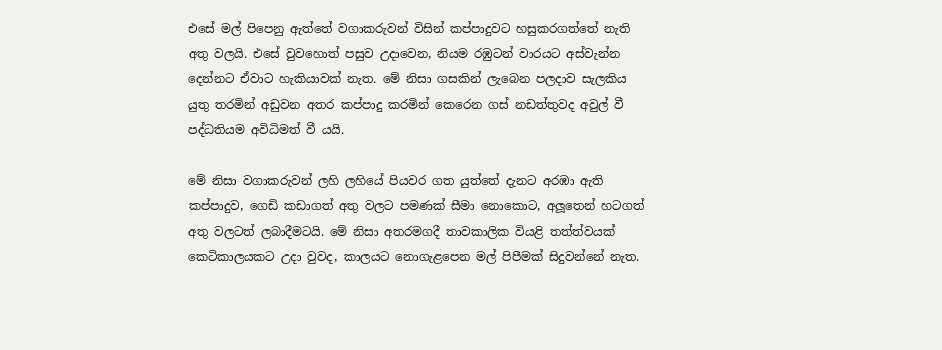එසේ මල් පිපෙනු ඇත්තේ වගාකරුවන් විසින් කප්පාදුවට හසුකරගත්තේ නැති අතු වලයි. එසේ වුවහොත් පසුව උදාවෙන, නියම රඹුටන් වාරයට අස්වැන්න දෙන්නට ඒවාට හැකියාවක් නැත. මේ නිසා ගසකින් ලැබෙන පලදාව සැලකිය යුතු තරමින් අඩුවන අතර කප්පාදු කරමින් කෙරෙන ගස් නඩත්තුවද අවුල් වී පද්ධතියම අවිධිමත් වී යයි.

මේ නිසා වගාකරුවන් ලහි ලහියේ පියවර ගත යුත්තේ දැනට අරඹා ඇති කප්පාදුව, ගෙඩි කඩාගත් අතු වලට පමණක් සීමා නොකොට, අලූතෙන් හටගත් අතු වලටත් ලබාදීමටයි. මේ නිසා අතරමගදී තාවකාලික වියළි තත්ත්වයක් කෙටිකාලයකට උදා වුවද, කාලයට නොගැළපෙන මල් පිපීමක් සිදුවන්නේ නැත.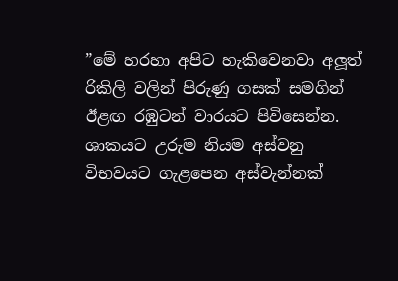”මේ හරහා අපිට හැකිවෙනවා අලූත් රිකිලි වලින් පිරුණු ගසක් සමගින් ඊළඟ රඹුටන් වාරයට පිවිසෙන්න. ශාකයට උරුම නියම අස්වනු විභවයට ගැළපෙන අස්වැන්නක්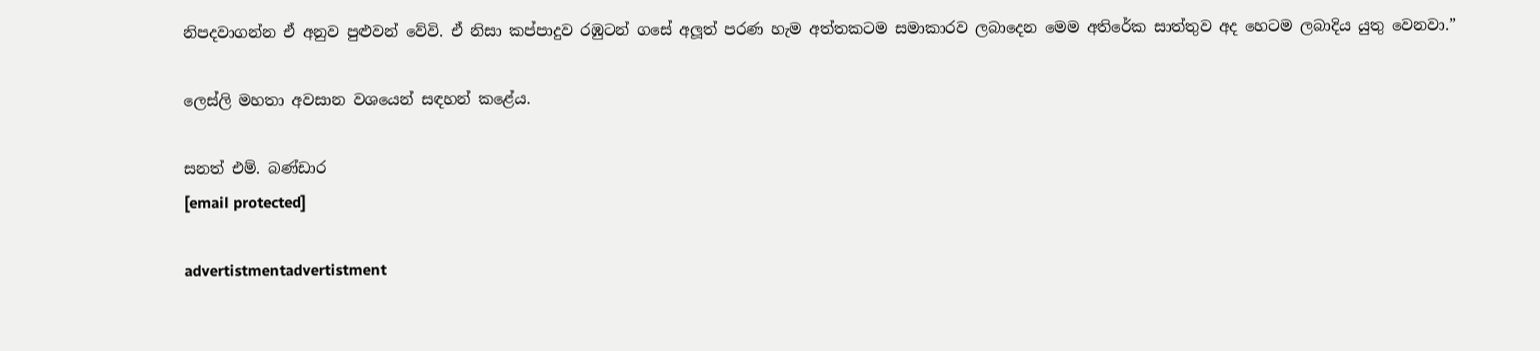නිපදවාගන්න ඒ අනුව පුළුවන් වේවි. ඒ නිසා කප්පාදුව රඹුටන් ගසේ අලූත් පරණ හැම අත්තකටම සමාකාරව ලබාදෙන මෙම අතිරේක සාත්තුව අද හෙටම ලබාදිය යුතු වෙනවා.”

ලෙස්ලි මහතා අවසාන වශයෙන් සඳහන් කළේය.

සනත් එම්. බණ්ඩාර
[email protected]

advertistmentadvertistment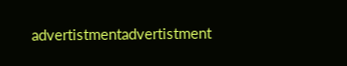advertistmentadvertistment